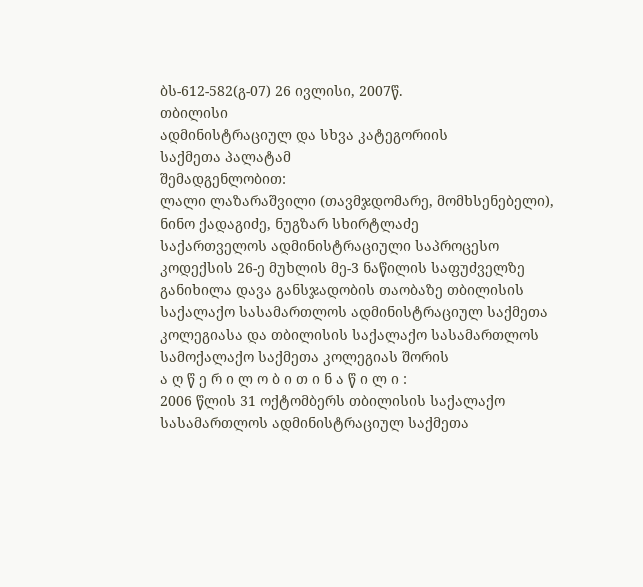ბს-612-582(გ-07) 26 ივლისი, 2007წ.
თბილისი
ადმინისტრაციულ და სხვა კატეგორიის
საქმეთა პალატამ
შემადგენლობით:
ლალი ლაზარაშვილი (თავმჯდომარე, მომხსენებელი),
ნინო ქადაგიძე, ნუგზარ სხირტლაძე
საქართველოს ადმინისტრაციული საპროცესო კოდექსის 26-ე მუხლის მე-3 ნაწილის საფუძველზე განიხილა დავა განსჯადობის თაობაზე თბილისის საქალაქო სასამართლოს ადმინისტრაციულ საქმეთა კოლეგიასა და თბილისის საქალაქო სასამართლოს სამოქალაქო საქმეთა კოლეგიას შორის
ა ღ წ ე რ ი ლ ო ბ ი თ ი ნ ა წ ი ლ ი :
2006 წლის 31 ოქტომბერს თბილისის საქალაქო სასამართლოს ადმინისტრაციულ საქმეთა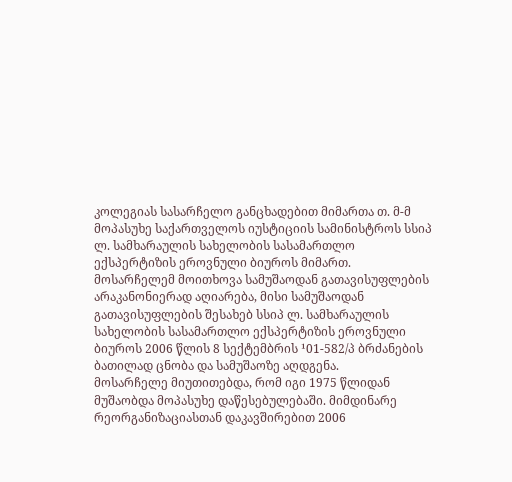კოლეგიას სასარჩელო განცხადებით მიმართა თ. მ-მ მოპასუხე საქართველოს იუსტიციის სამინისტროს სსიპ ლ. სამხარაულის სახელობის სასამართლო ექსპერტიზის ეროვნული ბიუროს მიმართ. მოსარჩელემ მოითხოვა სამუშაოდან გათავისუფლების არაკანონიერად აღიარება, მისი სამუშაოდან გათავისუფლების შესახებ სსიპ ლ. სამხარაულის სახელობის სასამართლო ექსპერტიზის ეროვნული ბიუროს 2006 წლის 8 სექტემბრის ¹01-582/პ ბრძანების ბათილად ცნობა და სამუშაოზე აღდგენა.
მოსარჩელე მიუთითებდა, რომ იგი 1975 წლიდან მუშაობდა მოპასუხე დაწესებულებაში. მიმდინარე რეორგანიზაციასთან დაკავშირებით 2006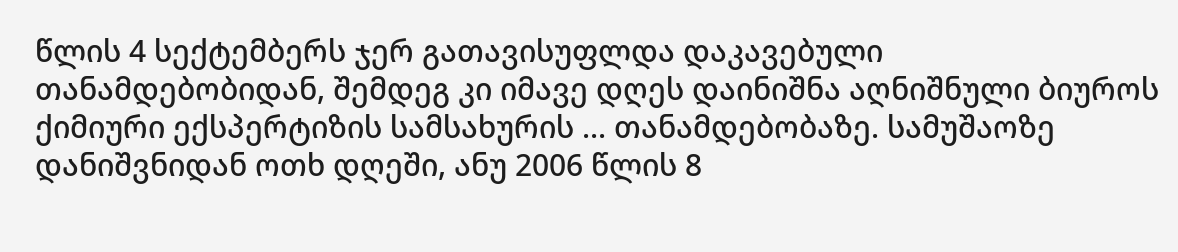წლის 4 სექტემბერს ჯერ გათავისუფლდა დაკავებული თანამდებობიდან, შემდეგ კი იმავე დღეს დაინიშნა აღნიშნული ბიუროს ქიმიური ექსპერტიზის სამსახურის ... თანამდებობაზე. სამუშაოზე დანიშვნიდან ოთხ დღეში, ანუ 2006 წლის 8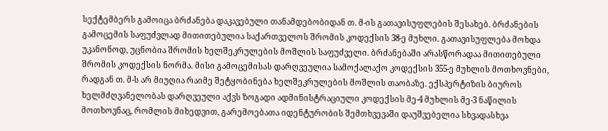სექტემბერს გამოიცა ბრძანება დაკავებული თანამდებობიდან თ. მ-ის გათავისუფლების შესახებ. ბრძანების გამოცემის საფუძვლად მითითებულია საქართველოს შრომის კოდექსის 38-ე მუხლი. გათავისუფლება მოხდა უკანონოდ, უცნობია შრომის ხელშეკრულების მოშლის საფუძველი. ბრძანებაში არასწორადაა მითითებული შრომის კოდექსის ნორმა. მისი გამოცემისას დარღვეულია სამოქალაქო კოდექსის 355-ე მუხლის მოთხოვნები, რადგან თ. მ-ს არ მიუღია რაიმე შეტყობინება ხელშეკრულების მოშლის თაობაზე. ექსპერტიზის ბიუროს ხელმძღვანელობას დარღვეული აქვს ზოგადი ადმინისტრაციული კოდექსის მე-4 მუხლის მე-3 ნაწილის მოთხოვნაც, რომლის მიხედვით, გარემოებათა იდენტურობის შემთხვევაში დაუშვებელია სხვადასხვა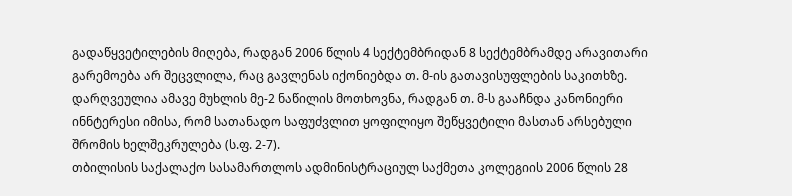გადაწყვეტილების მიღება, რადგან 2006 წლის 4 სექტემბრიდან 8 სექტემბრამდე არავითარი გარემოება არ შეცვლილა, რაც გავლენას იქონიებდა თ. მ-ის გათავისუფლების საკითხზე. დარღვეულია ამავე მუხლის მე-2 ნაწილის მოთხოვნა, რადგან თ. მ-ს გააჩნდა კანონიერი ინნტერესი იმისა, რომ სათანადო საფუძვლით ყოფილიყო შეწყვეტილი მასთან არსებული შრომის ხელშეკრულება (ს.ფ. 2-7).
თბილისის საქალაქო სასამართლოს ადმინისტრაციულ საქმეთა კოლეგიის 2006 წლის 28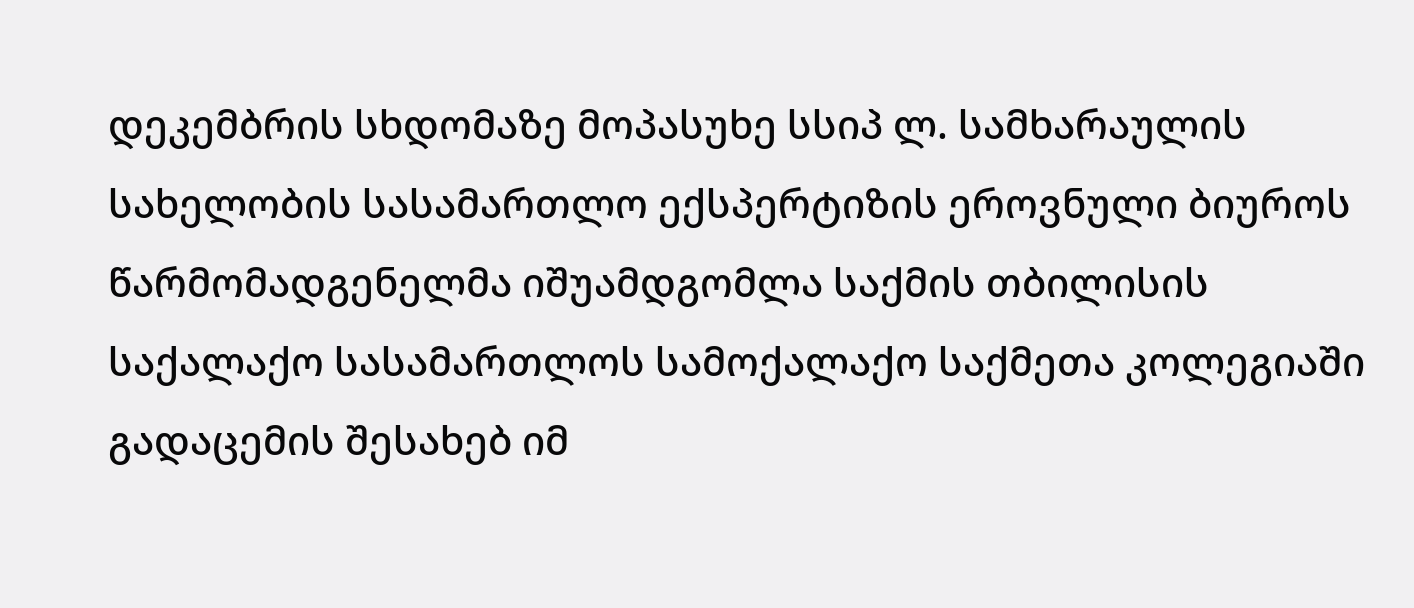დეკემბრის სხდომაზე მოპასუხე სსიპ ლ. სამხარაულის სახელობის სასამართლო ექსპერტიზის ეროვნული ბიუროს წარმომადგენელმა იშუამდგომლა საქმის თბილისის საქალაქო სასამართლოს სამოქალაქო საქმეთა კოლეგიაში გადაცემის შესახებ იმ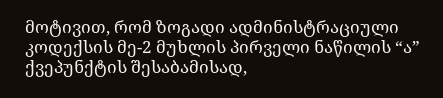მოტივით, რომ ზოგადი ადმინისტრაციული კოდექსის მე-2 მუხლის პირველი ნაწილის “ა” ქვეპუნქტის შესაბამისად,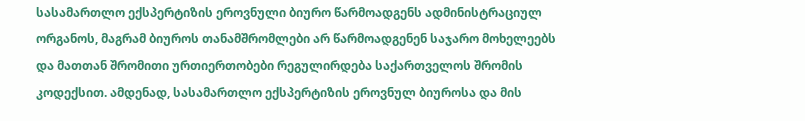სასამართლო ექსპერტიზის ეროვნული ბიურო წარმოადგენს ადმინისტრაციულ ორგანოს, მაგრამ ბიუროს თანამშრომლები არ წარმოადგენენ საჯარო მოხელეებს და მათთან შრომითი ურთიერთობები რეგულირდება საქართველოს შრომის კოდექსით. ამდენად, სასამართლო ექსპერტიზის ეროვნულ ბიუროსა და მის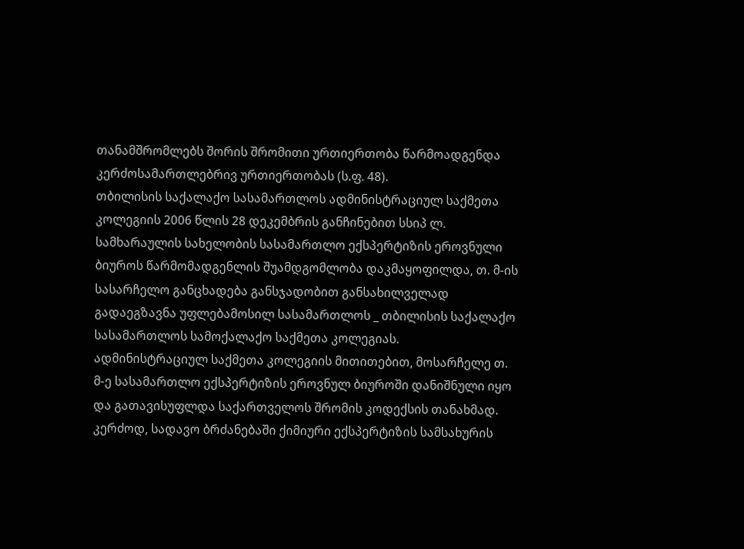თანამშრომლებს შორის შრომითი ურთიერთობა წარმოადგენდა კერძოსამართლებრივ ურთიერთობას (ს.ფ. 48).
თბილისის საქალაქო სასამართლოს ადმინისტრაციულ საქმეთა კოლეგიის 2006 წლის 28 დეკემბრის განჩინებით სსიპ ლ. სამხარაულის სახელობის სასამართლო ექსპერტიზის ეროვნული ბიუროს წარმომადგენლის შუამდგომლობა დაკმაყოფილდა, თ. მ-ის სასარჩელო განცხადება განსჯადობით განსახილველად გადაეგზავნა უფლებამოსილ სასამართლოს _ თბილისის საქალაქო სასამართლოს სამოქალაქო საქმეთა კოლეგიას.
ადმინისტრაციულ საქმეთა კოლეგიის მითითებით, მოსარჩელე თ. მ-ე სასამართლო ექსპერტიზის ეროვნულ ბიუროში დანიშნული იყო და გათავისუფლდა საქართველოს შრომის კოდექსის თანახმად. კერძოდ, სადავო ბრძანებაში ქიმიური ექსპერტიზის სამსახურის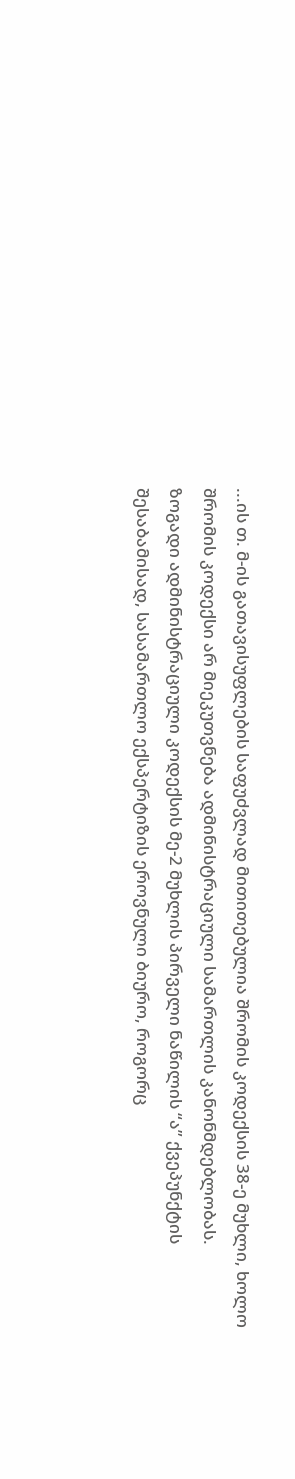...ის თ. მ-ის გათავისუფლების საფუძვლად მითითებულია შრომის კოდექსის 38-ე მუხლი, ხოლო შრომის კოდექსი არ მიეკუთვნება ადმინისტრაციული სამართლის კანონმდებლობას.
ზოგადი ადმინისტრაციული კოდექსის მე-2 მუხლის პირველი ნაწილის “ა” ქვეპუნქტის შესაბამისად, სასამართლო ექსპერტიზის ეროვნული ბიურო, როგორც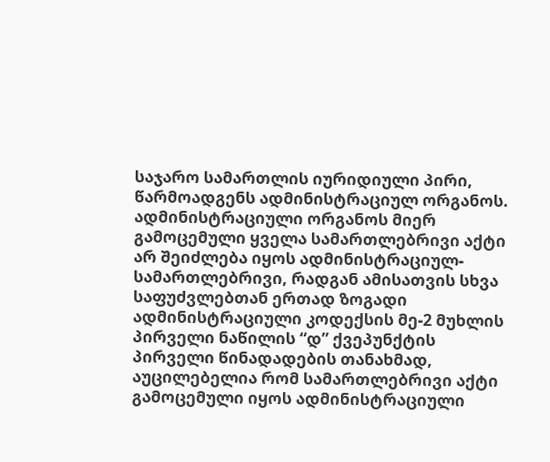საჯარო სამართლის იურიდიული პირი, წარმოადგენს ადმინისტრაციულ ორგანოს. ადმინისტრაციული ორგანოს მიერ გამოცემული ყველა სამართლებრივი აქტი არ შეიძლება იყოს ადმინისტრაციულ-სამართლებრივი, რადგან ამისათვის სხვა საფუძვლებთან ერთად ზოგადი ადმინისტრაციული კოდექსის მე-2 მუხლის პირველი ნაწილის “დ” ქვეპუნქტის პირველი წინადადების თანახმად, აუცილებელია რომ სამართლებრივი აქტი გამოცემული იყოს ადმინისტრაციული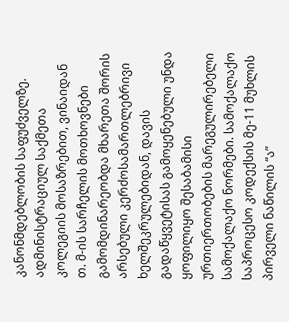კანონმდებლობის საფუძველზე.
ადმინისტრაციულ საქმეთა კოლეგიის მოსაზრებით, ვინაიდან თ. მ-ის სარჩელის მოთხოვნები გამომდინარეობდა მხარეთა შორის არსებული კერძოსამართლებრივი ხელშეკრულებიდან, დავის გადაწყვეტისას გამოყენებული უნდა ყოფილიყო შესაბამისი ურთიერთობების მარეგულირებელი სამოქალაქო ნორმები. სამოქალაქო საპროცესო კოდექსის მე-11 მუხლის პირველი ნაწილის “ა”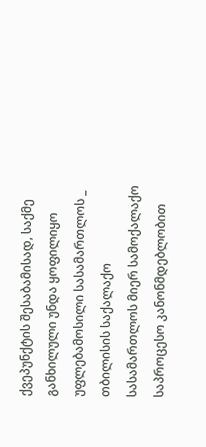ქვეპუნქტის შესაბამისად, საქმე განხილული უნდა ყოფილიყო უფლებამოსილი სასამართლოს _ თბილისის საქალაქო სასამართლოს მიერ სამოქალაქო საპროცესო კანონმდებლობით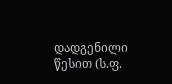დადგენილი წესით (ს.ფ.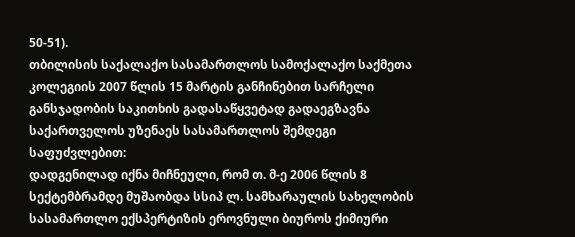50-51).
თბილისის საქალაქო სასამართლოს სამოქალაქო საქმეთა კოლეგიის 2007 წლის 15 მარტის განჩინებით სარჩელი განსჯადობის საკითხის გადასაწყვეტად გადაეგზავნა საქართველოს უზენაეს სასამართლოს შემდეგი საფუძვლებით:
დადგენილად იქნა მიჩნეული, რომ თ. მ-ე 2006 წლის 8 სექტემბრამდე მუშაობდა სსიპ ლ. სამხარაულის სახელობის სასამართლო ექსპერტიზის ეროვნული ბიუროს ქიმიური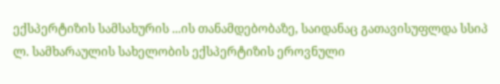ექსპერტიზის სამსახურის ...ის თანამდებობაზე, საიდანაც გათავისუფლდა სსიპ ლ. სამხარაულის სახელობის ექსპერტიზის ეროვნული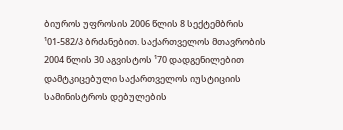ბიუროს უფროსის 2006 წლის 8 სექტემბრის ¹01-582/პ ბრძანებით. საქართველოს მთავრობის 2004 წლის 30 აგვისტოს ¹70 დადგენილებით დამტკიცებული საქართველოს იუსტიციის სამინისტროს დებულების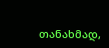თანახმად,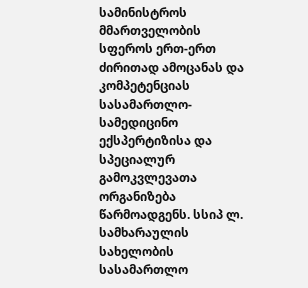სამინისტროს მმართველობის სფეროს ერთ-ერთ ძირითად ამოცანას და კომპეტენციას სასამართლო-სამედიცინო ექსპერტიზისა და სპეციალურ გამოკვლევათა ორგანიზება წარმოადგენს. სსიპ ლ. სამხარაულის სახელობის სასამართლო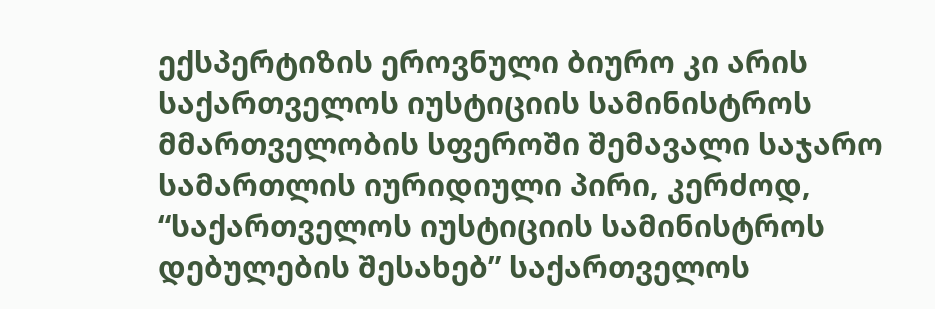ექსპერტიზის ეროვნული ბიურო კი არის საქართველოს იუსტიციის სამინისტროს მმართველობის სფეროში შემავალი საჯარო სამართლის იურიდიული პირი, კერძოდ, “საქართველოს იუსტიციის სამინისტროს დებულების შესახებ” საქართველოს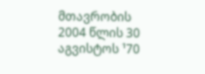მთავრობის 2004 წლის 30 აგვისტოს ¹70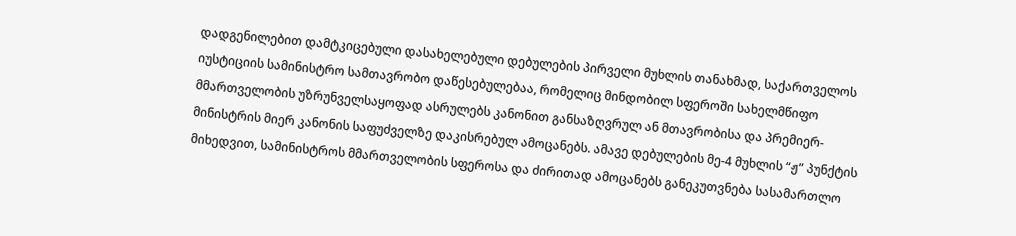დადგენილებით დამტკიცებული დასახელებული დებულების პირველი მუხლის თანახმად, საქართველოს იუსტიციის სამინისტრო სამთავრობო დაწესებულებაა, რომელიც მინდობილ სფეროში სახელმწიფო მმართველობის უზრუნველსაყოფად ასრულებს კანონით განსაზღვრულ ან მთავრობისა და პრემიერ-მინისტრის მიერ კანონის საფუძველზე დაკისრებულ ამოცანებს. ამავე დებულების მე-4 მუხლის “ჟ” პუნქტის მიხედვით, სამინისტროს მმართველობის სფეროსა და ძირითად ამოცანებს განეკუთვნება სასამართლო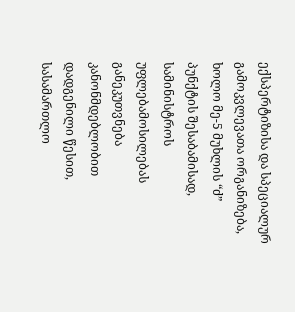ექსპერტიზისა და სპეციალურ გამოკვლევათა ორგანიზება, ხოლო მე-5 მუხლის “ძ” პუნქტის შესაბამისად, სამინისტროს უფლებამოსილებას განეკუთვნება კანონმდებლობით დადგენილი წესით, სასამართლო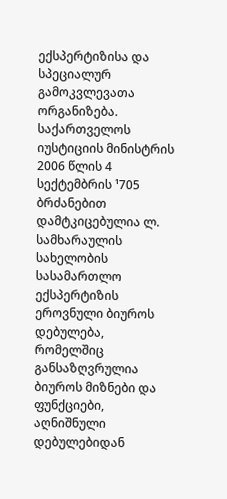ექსპერტიზისა და სპეციალურ გამოკვლევათა ორგანიზება.
საქართველოს იუსტიციის მინისტრის 2006 წლის 4 სექტემბრის ¹705 ბრძანებით დამტკიცებულია ლ. სამხარაულის სახელობის სასამართლო ექსპერტიზის ეროვნული ბიუროს დებულება, რომელშიც განსაზღვრულია ბიუროს მიზნები და ფუნქციები, აღნიშნული დებულებიდან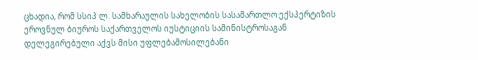ცხადია, რომ სსიპ ლ. სამხარაულის სახელობის სასამართლო ექსპერტიზის ეროვნულ ბიუროს საქართველოს იუსტიციის სამინისტროსაგან დელეგირებული აქვს მისი უფლებამოსილებანი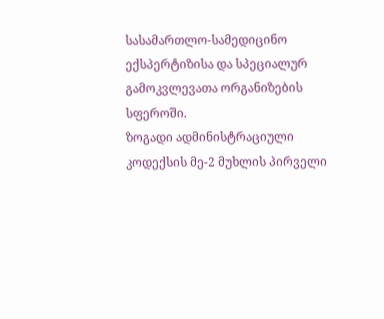სასამართლო-სამედიცინო ექსპერტიზისა და სპეციალურ გამოკვლევათა ორგანიზების სფეროში.
ზოგადი ადმინისტრაციული კოდექსის მე-2 მუხლის პირველი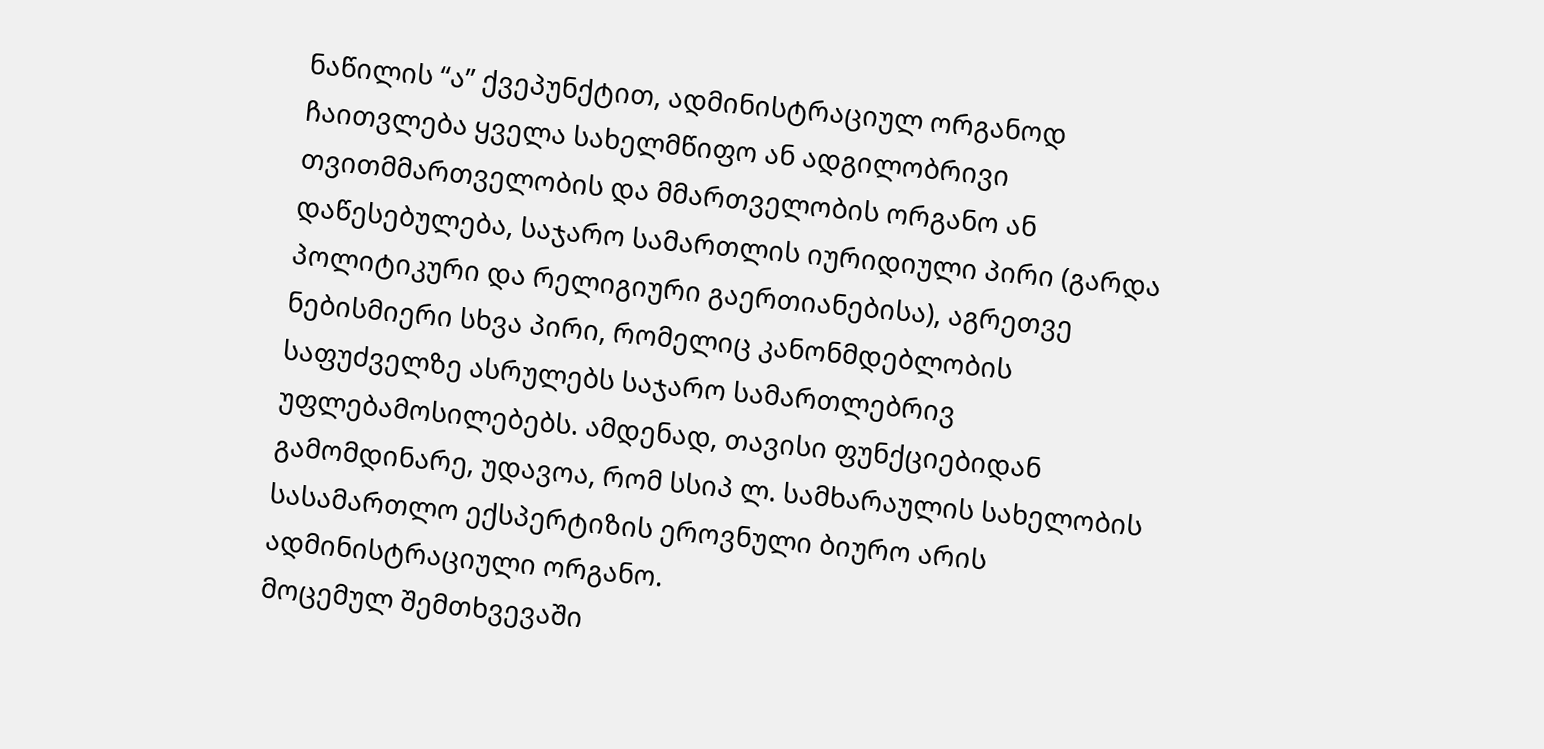ნაწილის “ა” ქვეპუნქტით, ადმინისტრაციულ ორგანოდ ჩაითვლება ყველა სახელმწიფო ან ადგილობრივი თვითმმართველობის და მმართველობის ორგანო ან დაწესებულება, საჯარო სამართლის იურიდიული პირი (გარდა პოლიტიკური და რელიგიური გაერთიანებისა), აგრეთვე ნებისმიერი სხვა პირი, რომელიც კანონმდებლობის საფუძველზე ასრულებს საჯარო სამართლებრივ უფლებამოსილებებს. ამდენად, თავისი ფუნქციებიდან გამომდინარე, უდავოა, რომ სსიპ ლ. სამხარაულის სახელობის სასამართლო ექსპერტიზის ეროვნული ბიურო არის ადმინისტრაციული ორგანო.
მოცემულ შემთხვევაში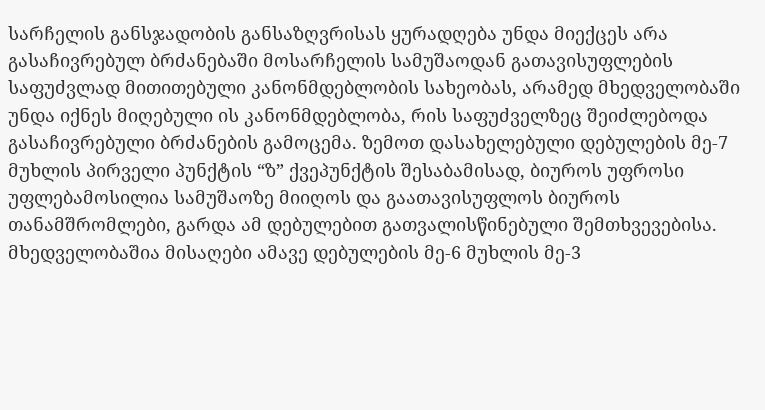სარჩელის განსჯადობის განსაზღვრისას ყურადღება უნდა მიექცეს არა გასაჩივრებულ ბრძანებაში მოსარჩელის სამუშაოდან გათავისუფლების საფუძვლად მითითებული კანონმდებლობის სახეობას, არამედ მხედველობაში უნდა იქნეს მიღებული ის კანონმდებლობა, რის საფუძველზეც შეიძლებოდა გასაჩივრებული ბრძანების გამოცემა. ზემოთ დასახელებული დებულების მე-7 მუხლის პირველი პუნქტის “ზ” ქვეპუნქტის შესაბამისად, ბიუროს უფროსი უფლებამოსილია სამუშაოზე მიიღოს და გაათავისუფლოს ბიუროს თანამშრომლები, გარდა ამ დებულებით გათვალისწინებული შემთხვევებისა. მხედველობაშია მისაღები ამავე დებულების მე-6 მუხლის მე-3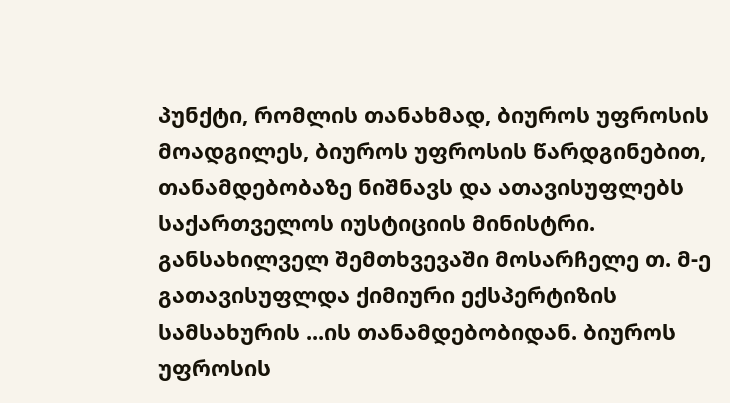პუნქტი, რომლის თანახმად, ბიუროს უფროსის მოადგილეს, ბიუროს უფროსის წარდგინებით, თანამდებობაზე ნიშნავს და ათავისუფლებს საქართველოს იუსტიციის მინისტრი. განსახილველ შემთხვევაში მოსარჩელე თ. მ-ე გათავისუფლდა ქიმიური ექსპერტიზის სამსახურის ...ის თანამდებობიდან. ბიუროს უფროსის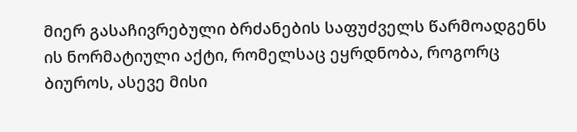მიერ გასაჩივრებული ბრძანების საფუძველს წარმოადგენს ის ნორმატიული აქტი, რომელსაც ეყრდნობა, როგორც ბიუროს, ასევე მისი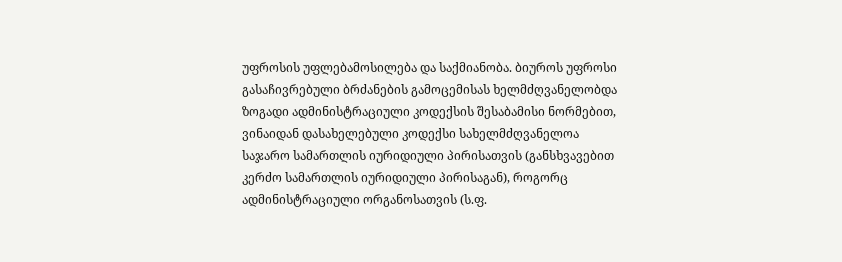უფროსის უფლებამოსილება და საქმიანობა. ბიუროს უფროსი გასაჩივრებული ბრძანების გამოცემისას ხელმძღვანელობდა ზოგადი ადმინისტრაციული კოდექსის შესაბამისი ნორმებით, ვინაიდან დასახელებული კოდექსი სახელმძღვანელოა საჯარო სამართლის იურიდიული პირისათვის (განსხვავებით კერძო სამართლის იურიდიული პირისაგან), როგორც ადმინისტრაციული ორგანოსათვის (ს.ფ.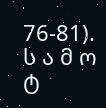76-81).
ს ა მ ო ტ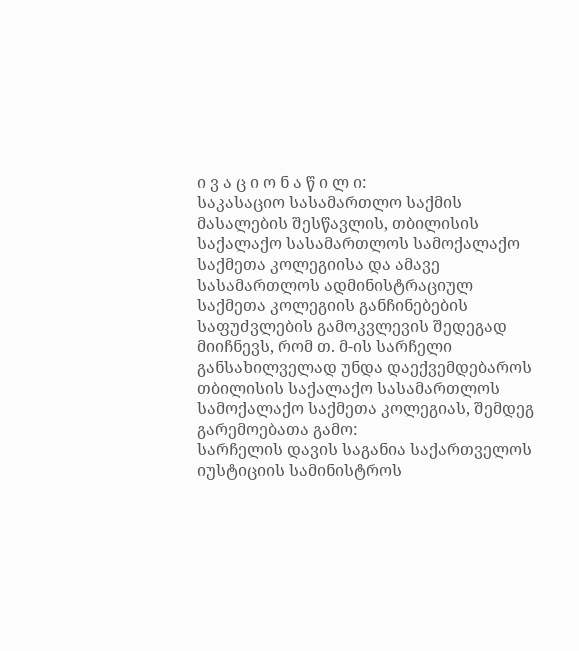ი ვ ა ც ი ო ნ ა წ ი ლ ი:
საკასაციო სასამართლო საქმის მასალების შესწავლის, თბილისის საქალაქო სასამართლოს სამოქალაქო საქმეთა კოლეგიისა და ამავე სასამართლოს ადმინისტრაციულ საქმეთა კოლეგიის განჩინებების საფუძვლების გამოკვლევის შედეგად მიიჩნევს, რომ თ. მ-ის სარჩელი განსახილველად უნდა დაექვემდებაროს თბილისის საქალაქო სასამართლოს სამოქალაქო საქმეთა კოლეგიას, შემდეგ გარემოებათა გამო:
სარჩელის დავის საგანია საქართველოს იუსტიციის სამინისტროს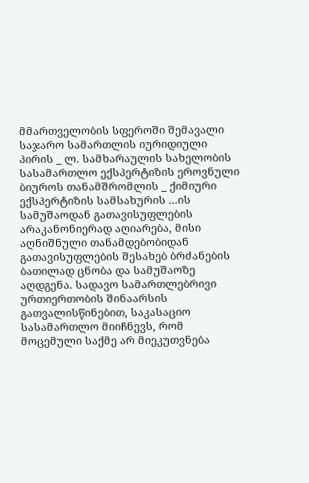მმართველობის სფეროში შემავალი საჯარო სამართლის იურიდიული პირის _ ლ. სამხარაულის სახელობის სასამართლო ექსპერტიზის ეროვნული ბიუროს თანამშრომლის _ ქიმიური ექსპერტიზის სამსახურის ...ის სამუშაოდან გათავისუფლების არაკანონიერად აღიარება, მისი აღნიშნული თანამდებობიდან გათავისუფლების შესახებ ბრძანების ბათილად ცნობა და სამუშაოზე აღდგენა. სადავო სამართლებრივი ურთიერთობის შინაარსის გათვალისწინებით, საკასაციო სასამართლო მიიჩნევს, რომ მოცემული საქმე არ მიეკუთვნება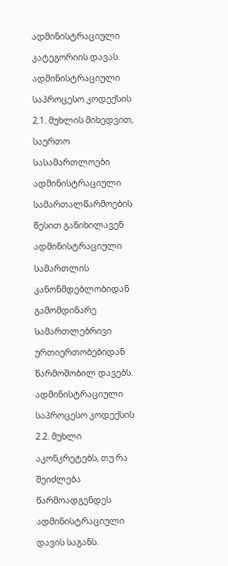ადმინისტრაციული კატეგორიის დავას.
ადმინისტრაციული საპროცესო კოდექსის 2.1. მუხლის მიხედვით, საერთო სასამართლოები ადმინისტრაციული სამართალწარმოების წესით განიხილავენ ადმინისტრაციული სამართლის კანონმდებლობიდან გამომდინარე სამართლებრივი ურთიერთობებიდან წარმოშობილ დავებს. ადმინისტრაციული საპროცესო კოდექსის 2.2. მუხლი აკონკრეტებს, თუ რა შეიძლება წარმოადგენდეს ადმინისტრაციული დავის საგანს.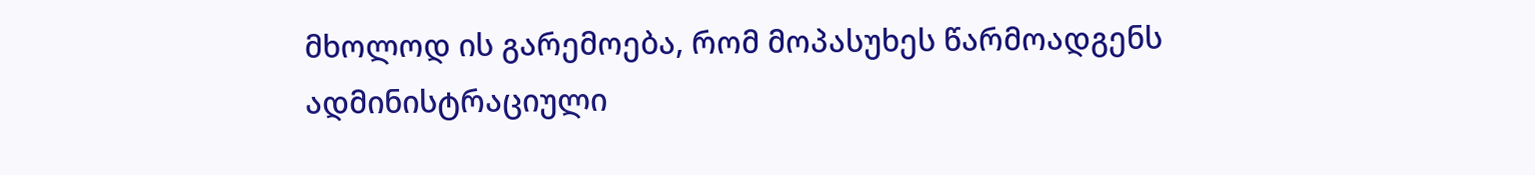მხოლოდ ის გარემოება, რომ მოპასუხეს წარმოადგენს ადმინისტრაციული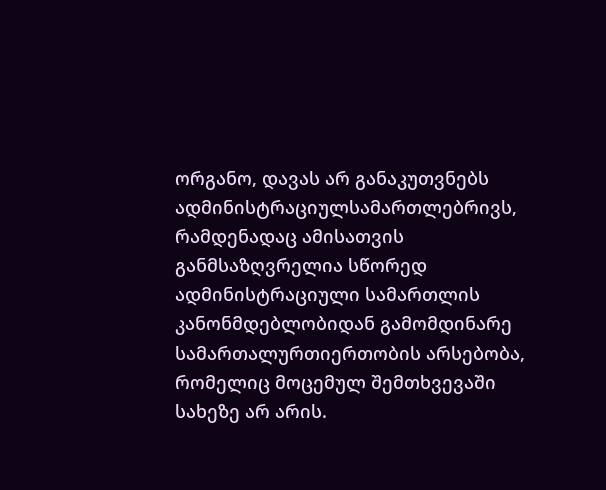ორგანო, დავას არ განაკუთვნებს ადმინისტრაციულსამართლებრივს, რამდენადაც ამისათვის განმსაზღვრელია სწორედ ადმინისტრაციული სამართლის კანონმდებლობიდან გამომდინარე სამართალურთიერთობის არსებობა, რომელიც მოცემულ შემთხვევაში სახეზე არ არის.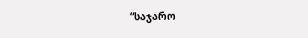“საჯარო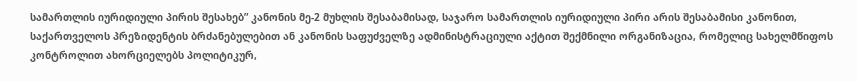სამართლის იურიდიული პირის შესახებ” კანონის მე-2 მუხლის შესაბამისად, საჯარო სამართლის იურიდიული პირი არის შესაბამისი კანონით, საქართველოს პრეზიდენტის ბრძანებულებით ან კანონის საფუძველზე ადმინისტრაციული აქტით შექმნილი ორგანიზაცია, რომელიც სახელმწიფოს კონტროლით ახორციელებს პოლიტიკურ,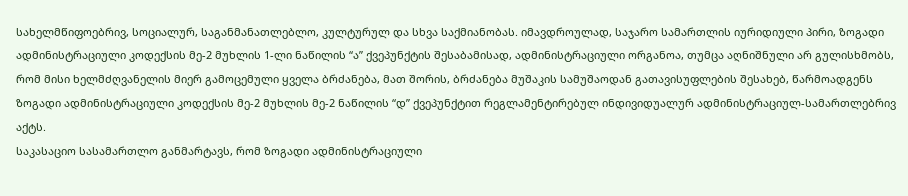სახელმწიფოებრივ, სოციალურ, საგანმანათლებლო, კულტურულ და სხვა საქმიანობას. იმავდროულად, საჯარო სამართლის იურიდიული პირი, ზოგადი ადმინისტრაციული კოდექსის მე-2 მუხლის 1-ლი ნაწილის “ა” ქვეპუნქტის შესაბამისად, ადმინისტრაციული ორგანოა, თუმცა აღნიშნული არ გულისხმობს, რომ მისი ხელმძღვანელის მიერ გამოცემული ყველა ბრძანება, მათ შორის, ბრძანება მუშაკის სამუშაოდან გათავისუფლების შესახებ, წარმოადგენს ზოგადი ადმინისტრაციული კოდექსის მე-2 მუხლის მე-2 ნაწილის “დ” ქვეპუნქტით რეგლამენტირებულ ინდივიდუალურ ადმინისტრაციულ-სამართლებრივ აქტს.
საკასაციო სასამართლო განმარტავს, რომ ზოგადი ადმინისტრაციული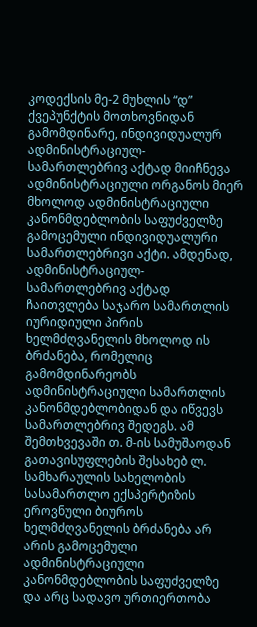კოდექსის მე-2 მუხლის “დ” ქვეპუნქტის მოთხოვნიდან გამომდინარე, ინდივიდუალურ ადმინისტრაციულ-სამართლებრივ აქტად მიიჩნევა ადმინისტრაციული ორგანოს მიერ მხოლოდ ადმინისტრაციული კანონმდებლობის საფუძველზე გამოცემული ინდივიდუალური სამართლებრივი აქტი. ამდენად, ადმინისტრაციულ-სამართლებრივ აქტად ჩაითვლება საჯარო სამართლის იურიდიული პირის ხელმძღვანელის მხოლოდ ის ბრძანება, რომელიც გამომდინარეობს ადმინისტრაციული სამართლის კანონმდებლობიდან და იწვევს სამართლებრივ შედეგს. ამ შემთხვევაში თ. მ-ის სამუშაოდან გათავისუფლების შესახებ ლ. სამხარაულის სახელობის სასამართლო ექსპერტიზის ეროვნული ბიუროს ხელმძღვანელის ბრძანება არ არის გამოცემული ადმინისტრაციული კანონმდებლობის საფუძველზე და არც სადავო ურთიერთობა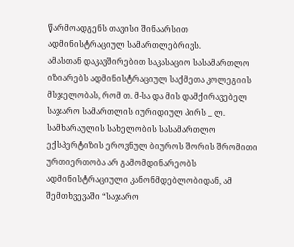წარმოადგენს თავისი შინაარსით ადმინისტრაციულ სამართლებრივს.
ამასთან დაკავშირებით საკასაციო სასამართლო იზიარებს ადმინისტრაციულ საქმეთა კოლეგიის მსჯელობას, რომ თ. მ-სა და მის დამქირავებელ საჯარო სამართლის იურიდიულ პირს _ ლ. სამხარაულის სახელობის სასამართლო ექსპერტიზის ეროვნულ ბიუროს შორის შრომითი ურთიერთობა არ გამომდინარეობს ადმინისტრაციული კანონმდებლობიდან, ამ შემთხვევაში “საჯარო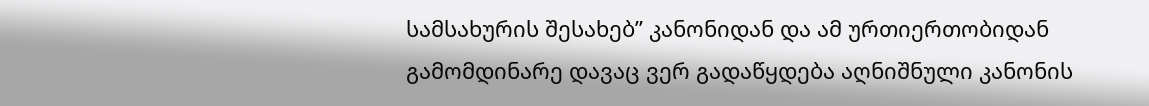სამსახურის შესახებ” კანონიდან და ამ ურთიერთობიდან გამომდინარე დავაც ვერ გადაწყდება აღნიშნული კანონის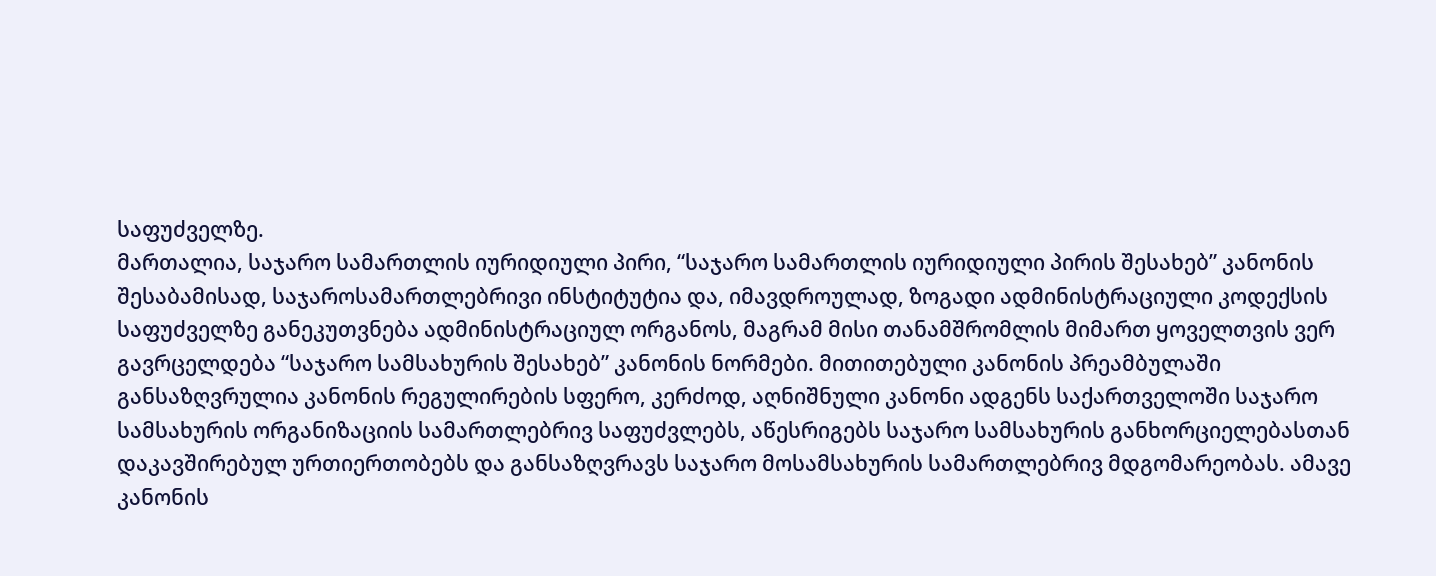საფუძველზე.
მართალია, საჯარო სამართლის იურიდიული პირი, “საჯარო სამართლის იურიდიული პირის შესახებ” კანონის შესაბამისად, საჯაროსამართლებრივი ინსტიტუტია და, იმავდროულად, ზოგადი ადმინისტრაციული კოდექსის საფუძველზე განეკუთვნება ადმინისტრაციულ ორგანოს, მაგრამ მისი თანამშრომლის მიმართ ყოველთვის ვერ გავრცელდება “საჯარო სამსახურის შესახებ” კანონის ნორმები. მითითებული კანონის პრეამბულაში განსაზღვრულია კანონის რეგულირების სფერო, კერძოდ, აღნიშნული კანონი ადგენს საქართველოში საჯარო სამსახურის ორგანიზაციის სამართლებრივ საფუძვლებს, აწესრიგებს საჯარო სამსახურის განხორციელებასთან დაკავშირებულ ურთიერთობებს და განსაზღვრავს საჯარო მოსამსახურის სამართლებრივ მდგომარეობას. ამავე კანონის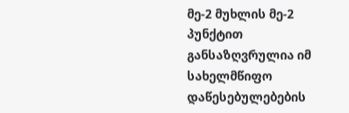მე-2 მუხლის მე-2 პუნქტით განსაზღვრულია იმ სახელმწიფო დაწესებულებების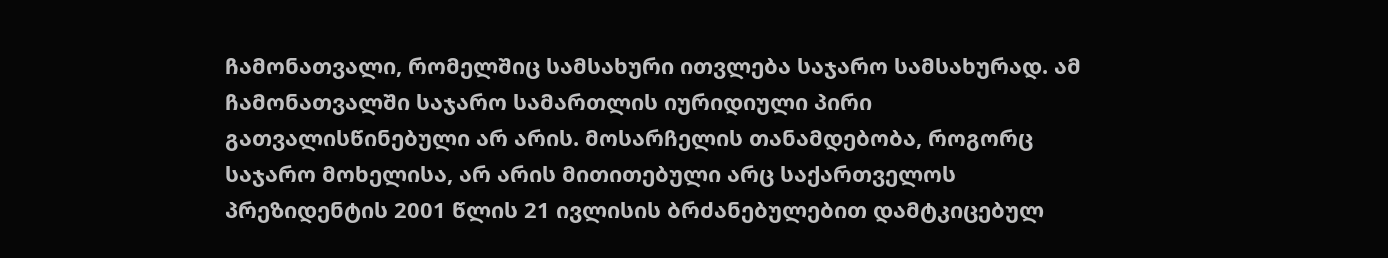ჩამონათვალი, რომელშიც სამსახური ითვლება საჯარო სამსახურად. ამ ჩამონათვალში საჯარო სამართლის იურიდიული პირი გათვალისწინებული არ არის. მოსარჩელის თანამდებობა, როგორც საჯარო მოხელისა, არ არის მითითებული არც საქართველოს პრეზიდენტის 2001 წლის 21 ივლისის ბრძანებულებით დამტკიცებულ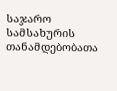საჯარო სამსახურის თანამდებობათა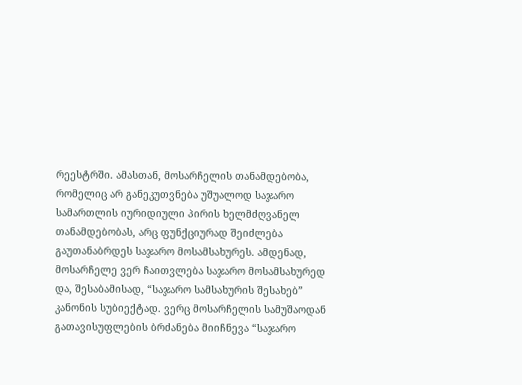რეესტრში. ამასთან, მოსარჩელის თანამდებობა, რომელიც არ განეკუთვნება უშუალოდ საჯარო სამართლის იურიდიული პირის ხელმძღვანელ თანამდებობას, არც ფუნქციურად შეიძლება გაუთანაბრდეს საჯარო მოსამსახურეს. ამდენად, მოსარჩელე ვერ ჩაითვლება საჯარო მოსამსახურედ და, შესაბამისად, “საჯარო სამსახურის შესახებ” კანონის სუბიექტად. ვერც მოსარჩელის სამუშაოდან გათავისუფლების ბრძანება მიიჩნევა “საჯარო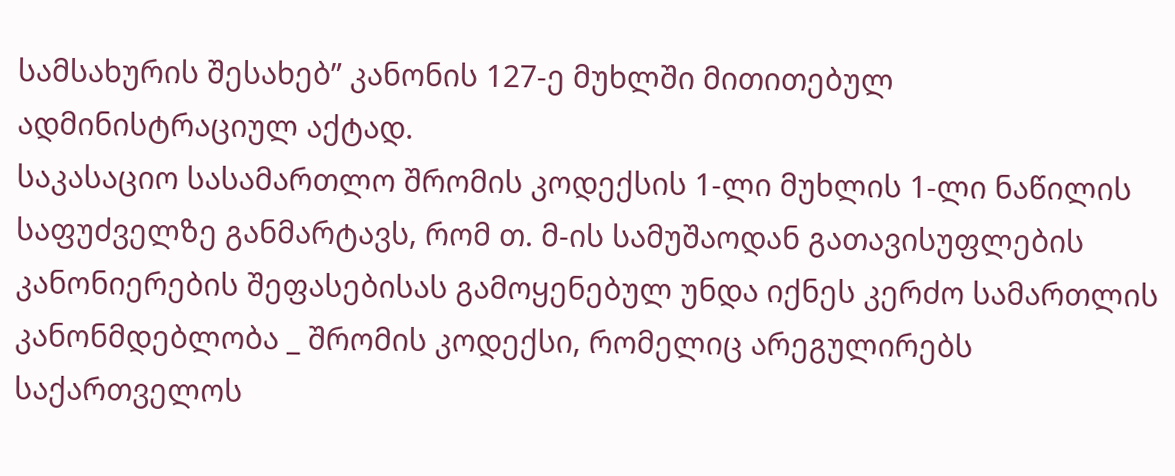სამსახურის შესახებ” კანონის 127-ე მუხლში მითითებულ ადმინისტრაციულ აქტად.
საკასაციო სასამართლო შრომის კოდექსის 1-ლი მუხლის 1-ლი ნაწილის საფუძველზე განმარტავს, რომ თ. მ-ის სამუშაოდან გათავისუფლების კანონიერების შეფასებისას გამოყენებულ უნდა იქნეს კერძო სამართლის კანონმდებლობა _ შრომის კოდექსი, რომელიც არეგულირებს საქართველოს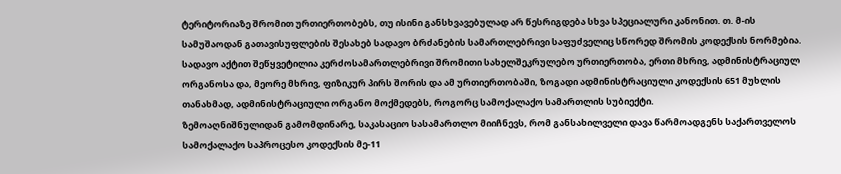ტერიტორიაზე შრომით ურთიერთობებს, თუ ისინი განსხვავებულად არ წესრიგდება სხვა სპეციალური კანონით. თ. მ-ის სამუშაოდან გათავისუფლების შესახებ სადავო ბრძანების სამართლებრივი საფუძველიც სწორედ შრომის კოდექსის ნორმებია. სადავო აქტით შეწყვეტილია კერძოსამართლებრივი შრომითი სახელშეკრულებო ურთიერთობა, ერთი მხრივ, ადმინისტრაციულ ორგანოსა და, მეორე მხრივ, ფიზიკურ პირს შორის და ამ ურთიერთობაში, ზოგადი ადმინისტრაციული კოდექსის 651 მუხლის თანახმად, ადმინისტრაციული ორგანო მოქმედებს, როგორც სამოქალაქო სამართლის სუბიექტი.
ზემოაღნიშნულიდან გამომდინარე, საკასაციო სასამართლო მიიჩნევს, რომ განსახილველი დავა წარმოადგენს საქართველოს სამოქალაქო საპროცესო კოდექსის მე-11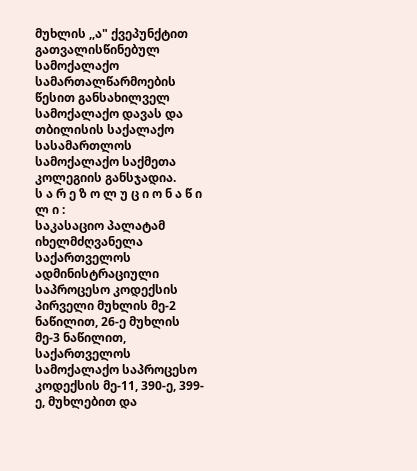მუხლის ,,ა" ქვეპუნქტით გათვალისწინებულ სამოქალაქო სამართალწარმოების წესით განსახილველ სამოქალაქო დავას და თბილისის საქალაქო სასამართლოს სამოქალაქო საქმეთა კოლეგიის განსჯადია.
ს ა რ ე ზ ო ლ უ ც ი ო ნ ა წ ი ლ ი :
საკასაციო პალატამ იხელმძღვანელა საქართველოს ადმინისტრაციული საპროცესო კოდექსის პირველი მუხლის მე-2 ნაწილით, 26-ე მუხლის მე-3 ნაწილით, საქართველოს სამოქალაქო საპროცესო კოდექსის მე-11, 390-ე, 399-ე, მუხლებით და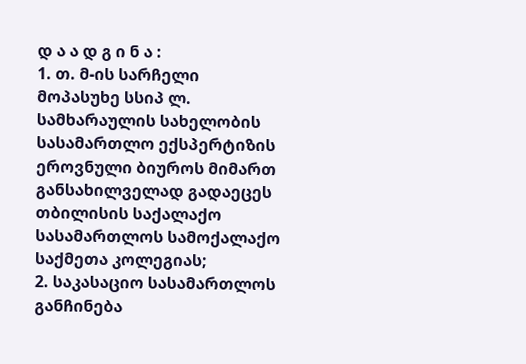დ ა ა დ გ ი ნ ა :
1. თ. მ-ის სარჩელი მოპასუხე სსიპ ლ. სამხარაულის სახელობის სასამართლო ექსპერტიზის ეროვნული ბიუროს მიმართ განსახილველად გადაეცეს თბილისის საქალაქო სასამართლოს სამოქალაქო საქმეთა კოლეგიას;
2. საკასაციო სასამართლოს განჩინება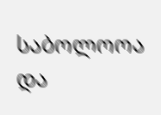საბოლოოა და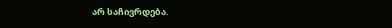არ საჩივრდება.